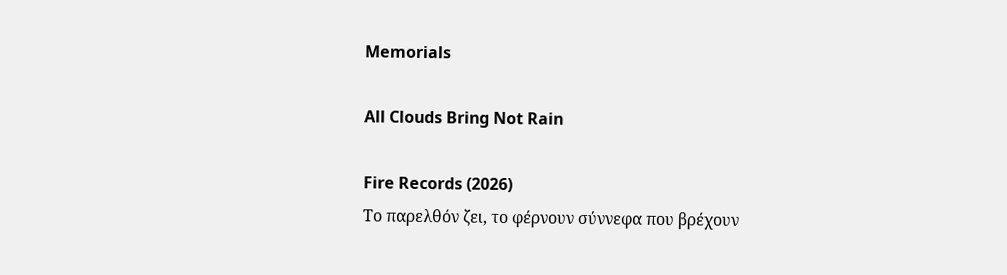Memorials

All Clouds Bring Not Rain

Fire Records (2026)
Το παρελθόν ζει, το φέρνουν σύννεφα που βρέχουν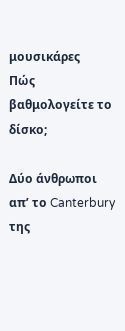μουσικάρες
Πώς βαθμολογείτε το δίσκο;

Δύο άνθρωποι απ’ το Canterbury της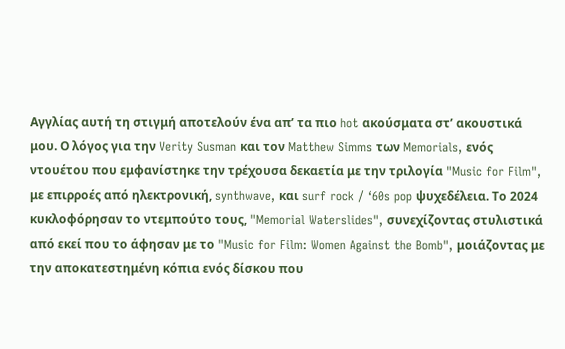Αγγλίας αυτή τη στιγμή αποτελούν ένα απ’ τα πιο hot ακούσματα στ’ ακουστικά μου. Ο λόγος για την Verity Susman και τον Matthew Simms των Memorials, ενός ντουέτου που εμφανίστηκε την τρέχουσα δεκαετία με την τριλογία "Music for Film", με επιρροές από ηλεκτρονική, synthwave, και surf rock / ‘60s pop ψυχεδέλεια. Το 2024 κυκλοφόρησαν το ντεμπούτο τους, "Memorial Waterslides", συνεχίζοντας στυλιστικά από εκεί που το άφησαν με το "Music for Film: Women Against the Bomb", μοιάζοντας με την αποκατεστημένη κόπια ενός δίσκου που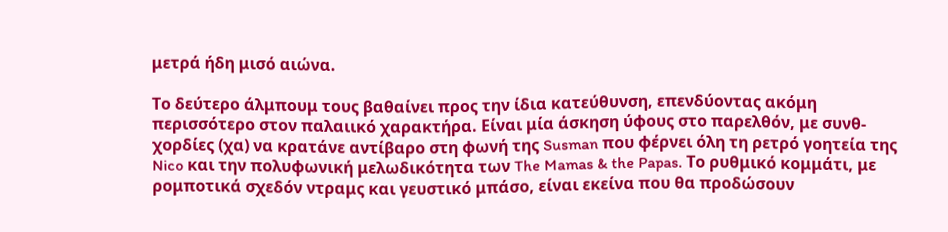μετρά ήδη μισό αιώνα.

Το δεύτερο άλμπουμ τους βαθαίνει προς την ίδια κατεύθυνση, επενδύοντας ακόμη περισσότερο στον παλαιικό χαρακτήρα. Είναι μία άσκηση ύφους στο παρελθόν, με συνθ-χορδίες (χα) να κρατάνε αντίβαρο στη φωνή της Susman που φέρνει όλη τη ρετρό γοητεία της Nico και την πολυφωνική μελωδικότητα των The Mamas & the Papas. Το ρυθμικό κομμάτι, με ρομποτικά σχεδόν ντραμς και γευστικό μπάσο, είναι εκείνα που θα προδώσουν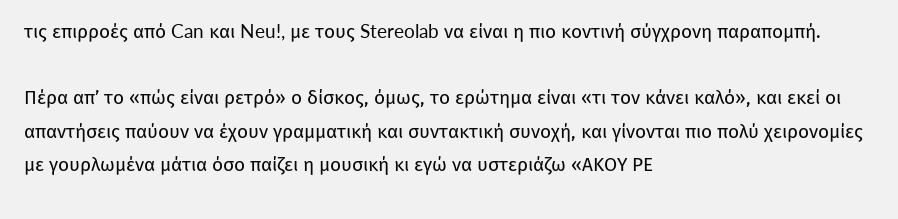τις επιρροές από Can και Neu!, με τους Stereolab να είναι η πιο κοντινή σύγχρονη παραπομπή.

Πέρα απ’ το «πώς είναι ρετρό» ο δίσκος, όμως, το ερώτημα είναι «τι τον κάνει καλό», και εκεί οι απαντήσεις παύουν να έχουν γραμματική και συντακτική συνοχή, και γίνονται πιο πολύ χειρονομίες με γουρλωμένα μάτια όσο παίζει η μουσική κι εγώ να υστεριάζω «ΑΚΟΥ ΡΕ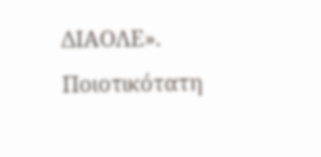ΔΙΑΟΛΕ». Ποιοτικότατη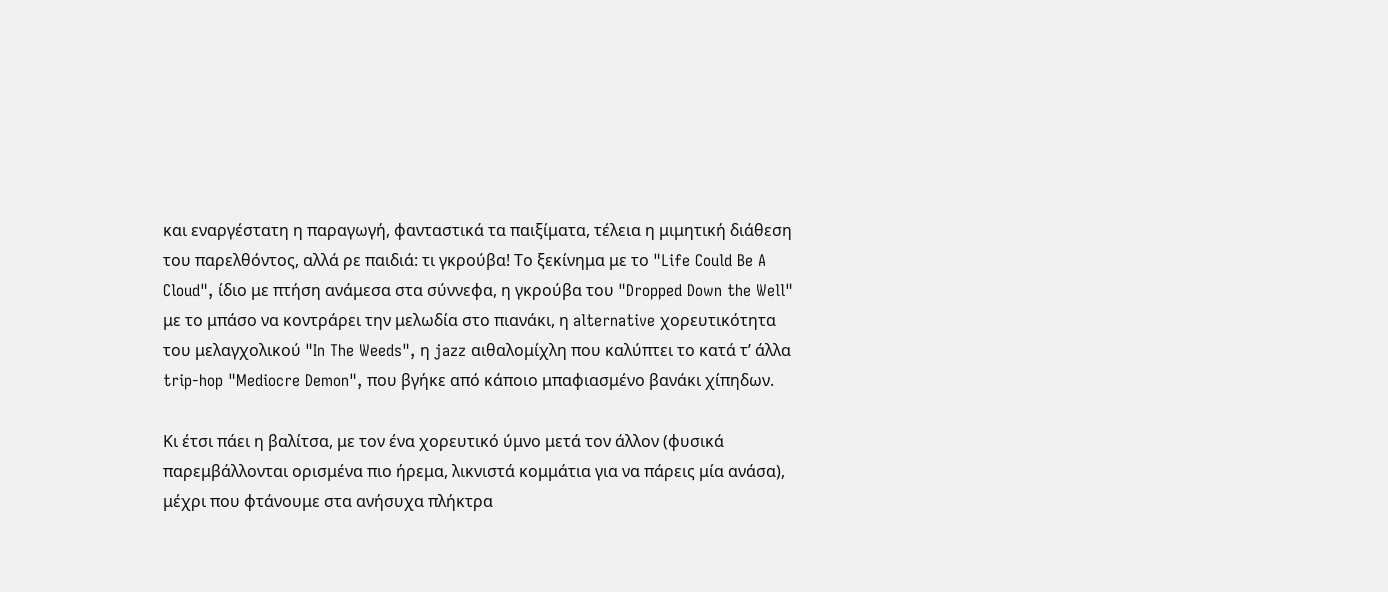και εναργέστατη η παραγωγή, φανταστικά τα παιξίματα, τέλεια η μιμητική διάθεση του παρελθόντος, αλλά ρε παιδιά: τι γκρούβα! Το ξεκίνημα με το "Life Could Be A Cloud", ίδιο με πτήση ανάμεσα στα σύννεφα, η γκρούβα του "Dropped Down the Well" με το μπάσο να κοντράρει την μελωδία στο πιανάκι, η alternative χορευτικότητα του μελαγχολικού "In The Weeds", η jazz αιθαλομίχλη που καλύπτει το κατά τ’ άλλα trip-hop "Mediocre Demon", που βγήκε από κάποιο μπαφιασμένο βανάκι χίπηδων.

Κι έτσι πάει η βαλίτσα, με τον ένα χορευτικό ύμνο μετά τον άλλον (φυσικά παρεμβάλλονται ορισμένα πιο ήρεμα, λικνιστά κομμάτια για να πάρεις μία ανάσα), μέχρι που φτάνουμε στα ανήσυχα πλήκτρα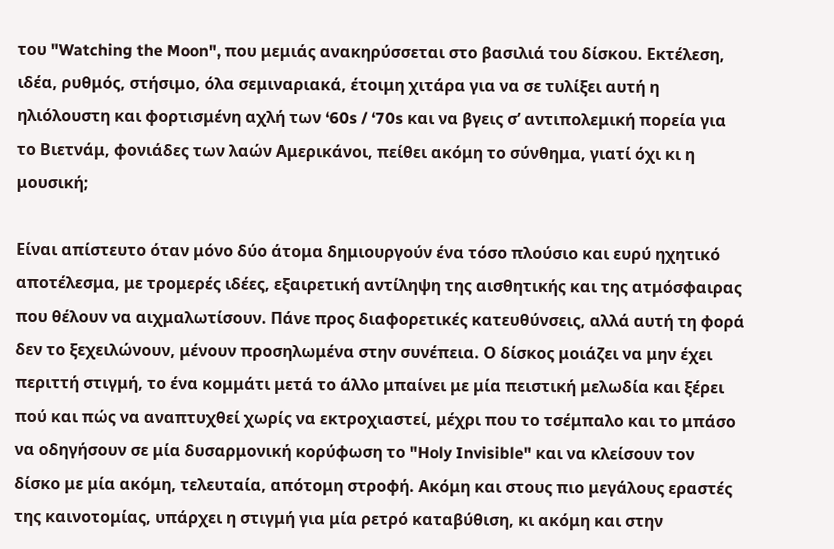του "Watching the Moon", που μεμιάς ανακηρύσσεται στο βασιλιά του δίσκου. Εκτέλεση, ιδέα, ρυθμός, στήσιμο, όλα σεμιναριακά, έτοιμη χιτάρα για να σε τυλίξει αυτή η ηλιόλουστη και φορτισμένη αχλή των ‘60s / ‘70s και να βγεις σ’ αντιπολεμική πορεία για το Βιετνάμ, φονιάδες των λαών Αμερικάνοι, πείθει ακόμη το σύνθημα, γιατί όχι κι η μουσική;

Είναι απίστευτο όταν μόνο δύο άτομα δημιουργούν ένα τόσο πλούσιο και ευρύ ηχητικό αποτέλεσμα, με τρομερές ιδέες, εξαιρετική αντίληψη της αισθητικής και της ατμόσφαιρας που θέλουν να αιχμαλωτίσουν. Πάνε προς διαφορετικές κατευθύνσεις, αλλά αυτή τη φορά δεν το ξεχειλώνουν, μένουν προσηλωμένα στην συνέπεια. Ο δίσκος μοιάζει να μην έχει περιττή στιγμή, το ένα κομμάτι μετά το άλλο μπαίνει με μία πειστική μελωδία και ξέρει πού και πώς να αναπτυχθεί χωρίς να εκτροχιαστεί, μέχρι που το τσέμπαλο και το μπάσο να οδηγήσουν σε μία δυσαρμονική κορύφωση το "Holy Invisible" και να κλείσουν τον δίσκο με μία ακόμη, τελευταία, απότομη στροφή. Ακόμη και στους πιο μεγάλους εραστές της καινοτομίας, υπάρχει η στιγμή για μία ρετρό καταβύθιση, κι ακόμη και στην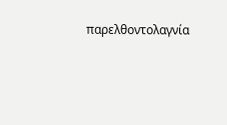παρελθοντολαγνία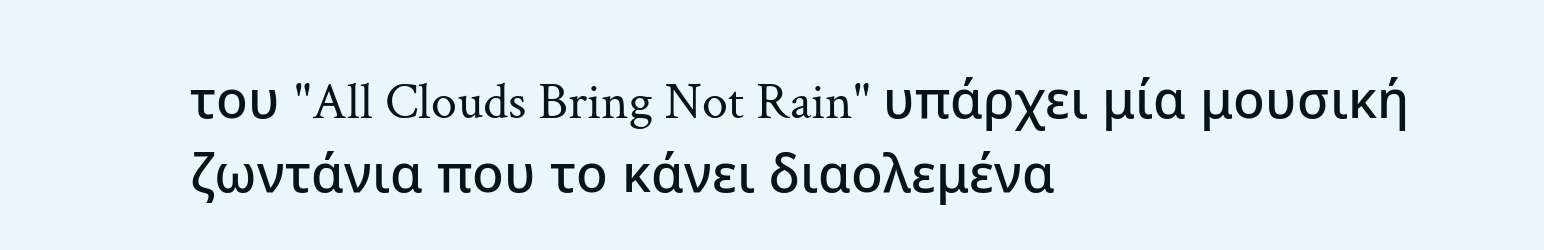του "All Clouds Bring Not Rain" υπάρχει μία μουσική ζωντάνια που το κάνει διαολεμένα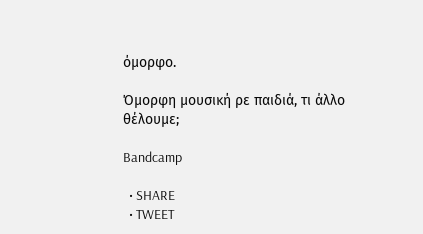όμορφο.

Όμορφη μουσική ρε παιδιά, τι άλλο θέλουμε;

Bandcamp

  • SHARE
  • TWEET